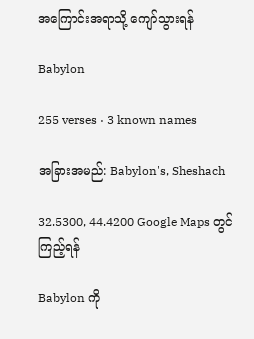အကြောင်းအရာသို့ ကျော်သွားရန်

Babylon

255 verses · 3 known names

အခြားအမည်: Babylon's, Sheshach

32.5300, 44.4200 Google Maps တွင် ကြည့်ရန်

Babylon ကို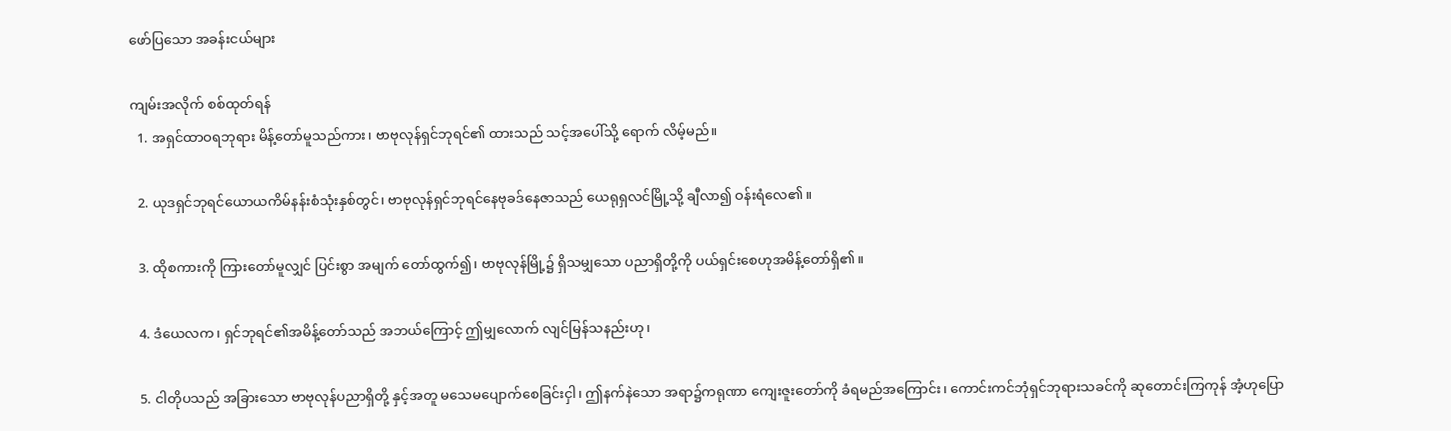ဖော်ပြသော အခန်းငယ်များ

ကျမ်းအလိုက် စစ်ထုတ်ရန်
  1. အရှင်ထာဝရဘုရား မိန့်တော်မူသည်ကား၊ ဗာဗုလုန်ရှင်ဘုရင်၏ ထားသည် သင့်အပေါ်သို့ ရောက် လိမ့်မည်။

  2. ယုဒရှင်ဘုရင်ယောယကိမ်နန်းစံသုံးနှစ်တွင်၊ ဗာဗုလုန်ရှင်ဘုရင်နေဗုခဒ်နေဇာသည် ယေရုရှလင်မြို့သို့ ချီလာ၍ ဝန်းရံလေ၏။

  3. ထိုစကားကို ကြားတော်မူလျှင် ပြင်းစွာ အမျက် တော်ထွက်၍၊ ဗာဗုလုန်မြို့၌ ရှိသမျှသော ပညာရှိတို့ကို ပယ်ရှင်းစေဟုအမိန့်တော်ရှိ၏။

  4. ဒံယေလက၊ ရှင်ဘုရင်၏အမိန့်တော်သည် အဘယ်ကြောင့် ဤမျှလောက် လျင်မြန်သနည်းဟု၊

  5. ငါတိုပသည် အခြားသော ဗာဗုလုန်ပညာရှိတို့ နှင့်အတူ မသေမပျောက်စေခြင်းငှါ၊ ဤနက်နဲသော အရာ၌ကရုဏာ ကျေးဇူးတော်ကို ခံရမည်အကြောင်း၊ ကောင်းကင်ဘုံရှင်ဘုရားသခင်ကို ဆုတောင်းကြကုန် အံ့ဟုပြော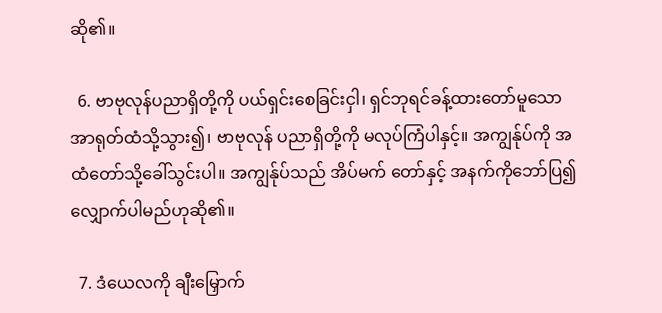ဆို၏။

  6. ဗာဗုလုန်ပညာရှိတို့ကို ပယ်ရှင်းစေခြင်းငှါ၊ ရှင်ဘုရင်ခန့်ထားတော်မူသော အာရုတ်ထံသို့သွား၍၊ ဗာဗုလုန် ပညာရှိတို့ကို မလုပ်ကြံပါနှင့်။ အကျွန်ုပ်ကို အထံတော်သို့ခေါ်သွင်းပါ။ အကျွန်ုပ်သည် အိပ်မက် တော်နှင့် အနက်ကိုဘော်ပြ၍ လျှောက်ပါမည်ဟုဆို၏။

  7. ဒံယေလကို ချီးမြှောက်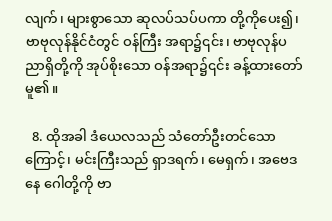လျက်၊ များစွာသော ဆုလပ်သပ်ပကာ တို့ကိုပေး၍၊ ဗာဗုလုန်နိုင်ငံတွင် ဝန်ကြီး အရာ၌၎င်း၊ ဗာဗုလုန်ပညာရှိတို့ကို အုပ်စိုးသော ဝန်အရာ၌၎င်း ခန့်ထားတော်မူ၏။

  8. ထိုအခါ ဒံယေလသည် သံတော်ဦးတင်သော ကြောင့်၊ မင်းကြီးသည် ရှာဒရက်၊ မေရှက်၊ အဗေဒနေ ဂေါတို့ကို ဗာ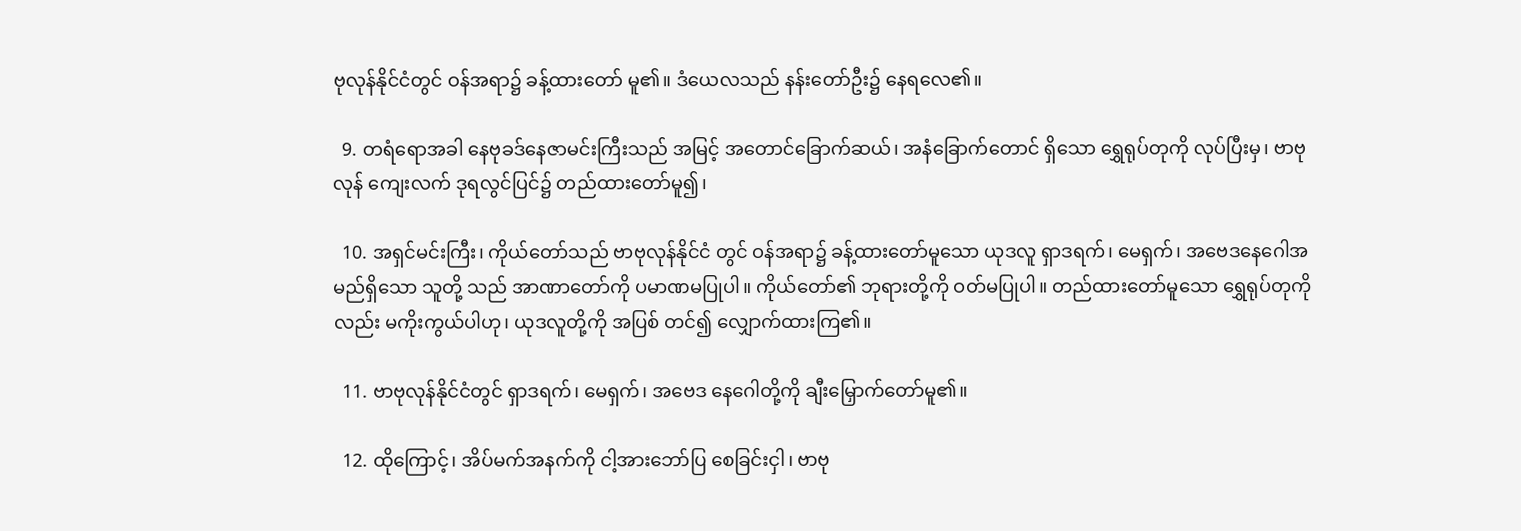ဗုလုန်နိုင်ငံတွင် ဝန်အရာ၌ ခန့်ထားတော် မူ၏။ ဒံယေလသည် နန်းတော်ဦး၌ နေရလေ၏။

  9. တရံရောအခါ နေဗုခဒ်နေဇာမင်းကြီးသည် အမြင့် အတောင်ခြောက်ဆယ်၊ အနံခြောက်တောင် ရှိသော ရွှေရုပ်တုကို လုပ်ပြီးမှ၊ ဗာဗုလုန် ကျေးလက် ဒုရလွင်ပြင်၌ တည်ထားတော်မူ၍၊

  10. အရှင်မင်းကြီး၊ ကိုယ်တော်သည် ဗာဗုလုန်နိုင်ငံ တွင် ဝန်အရာ၌ ခန့်ထားတော်မူသော ယုဒလူ ရှာဒရက်၊ မေရှက်၊ အဗေဒနေဂေါအမည်ရှိသော သူတို့ သည် အာဏာတော်ကို ပမာဏမပြုပါ။ ကိုယ်တော်၏ ဘုရားတို့ကို ဝတ်မပြုပါ။ တည်ထားတော်မူသော ရွှေရုပ်တုကိုလည်း မကိုးကွယ်ပါဟု၊ ယုဒလူတို့ကို အပြစ် တင်၍ လျှောက်ထားကြ၏။

  11. ဗာဗုလုန်နိုင်ငံတွင် ရှာဒရက်၊ မေရှက်၊ အဗေဒ နေဂေါတို့ကို ချီးမြှောက်တော်မူ၏။

  12. ထိုကြောင့်၊ အိပ်မက်အနက်ကို ငါ့အားဘော်ပြ စေခြင်းငှါ၊ ဗာဗု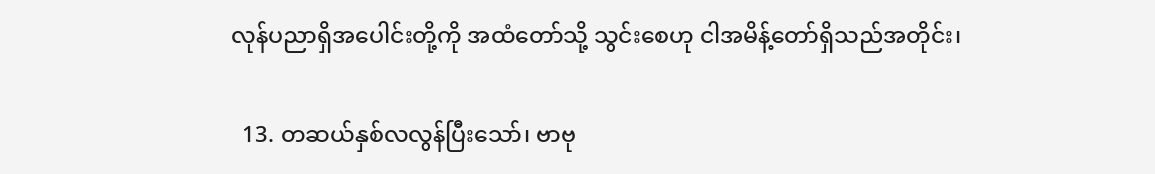လုန်ပညာရှိအပေါင်းတို့ကို အထံတော်သို့ သွင်းစေဟု ငါအမိန့်တော်ရှိသည်အတိုင်း၊

  13. တဆယ်နှစ်လလွန်ပြီးသော်၊ ဗာဗု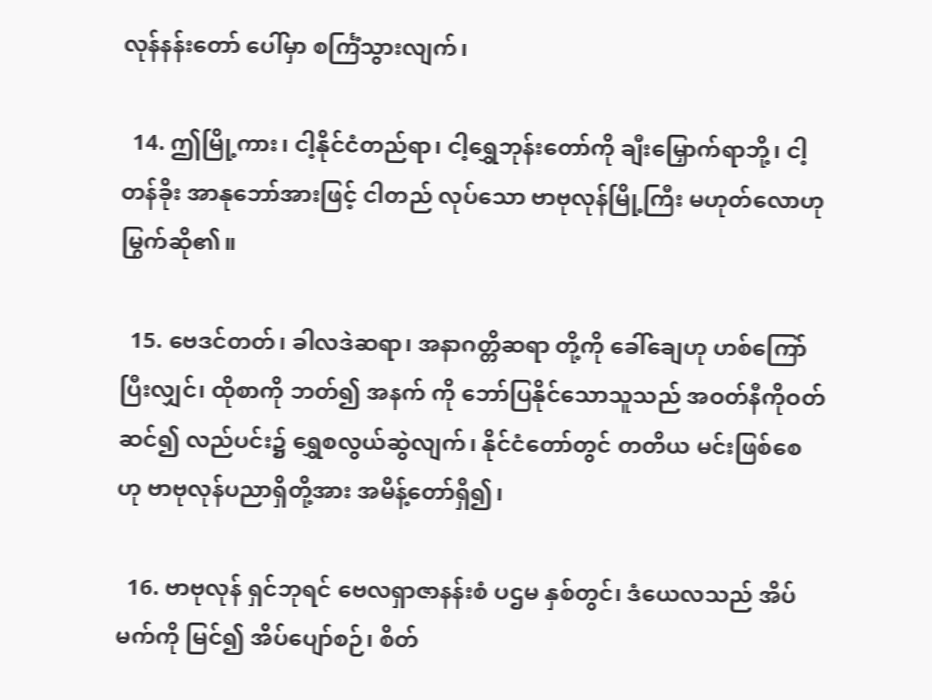လုန်နန်းတော် ပေါ်မှာ စင်္ကြံသွားလျက်၊

  14. ဤမြို့ကား၊ ငါ့နိုင်ငံတည်ရာ၊ ငါ့ရွှေဘုန်းတော်ကို ချီးမြှောက်ရာဘို့၊ ငါ့တန်ခိုး အာနုဘော်အားဖြင့် ငါတည် လုပ်သော ဗာဗုလုန်မြို့ကြီး မဟုတ်လောဟု မြွက်ဆို၏။

  15. ဗေဒင်တတ်၊ ခါလဒဲဆရာ၊ အနာဂတ္တိဆရာ တို့ကို ခေါ်ချေဟု ဟစ်ကြော်ပြီးလျှင်၊ ထိုစာကို ဘတ်၍ အနက် ကို ဘော်ပြနိုင်သောသူသည် အဝတ်နီကိုဝတ်ဆင်၍ လည်ပင်း၌ ရွှေစလွယ်ဆွဲလျက်၊ နိုင်ငံတော်တွင် တတိယ မင်းဖြစ်စေဟု ဗာဗုလုန်ပညာရှိတို့အား အမိန့်တော်ရှိ၍၊

  16. ဗာဗုလုန် ရှင်ဘုရင် ဗေလရှာဇာနန်းစံ ပဌမ နှစ်တွင်၊ ဒံယေလသည် အိပ်မက်ကို မြင်၍ အိပ်ပျော်စဉ်၊ စိတ်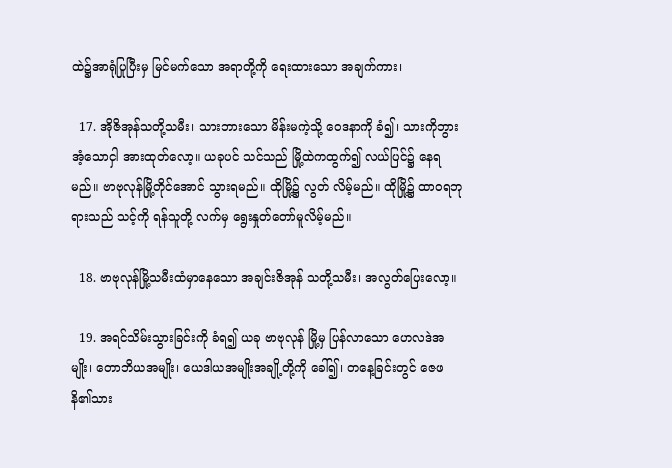ထဲ၌အာရုံပြုပြီးမှ မြင်မက်သော အရာတို့ကို ရေးထားသော အချက်ကား၊

  17. အိုဇိအုန်သတို့သမီး၊ သားဘားသော မိန်းမကဲ့သို့ ဝေဒနာကို ခံ၍၊ သားကိုဘွားအံ့သောငှါ အားထုတ်လော့။ ယခုပင် သင်သည် မြို့ထဲကထွက်၍ လယ်ပြင်၌ နေရ မည်။ ဗာဗုလုန်မြို့တိုင်အောင် သွားရမည်။ ထိုမြို့၌ လွတ် လိမ့်မည်။ ထိုမြို့၌ ထာဝရဘုရားသည် သင့်ကို ရန်သူတို့ လက်မှ ရွေးနှုတ်တော်မူလိမ့်မည်။

  18. ဗာဗုလုန်မြို့သမီးထံမှာနေသော အချင်းဇိအုန် သတို့သမီး၊ အလွတ်ပြေးလော့။

  19. အရင်သိမ်းသွားခြင်းကို ခံရ၍ ယခု ဗာဗုလုန် မြို့မှ ပြန်လာသော ဟေလဒဲအမျိုး၊ တောဘိယအမျိုး၊ ယေဒါယအမျိုးအချို့တို့ကို ခေါ်၍၊ တနေ့ခြင်းတွင် ဇေဖနိ၏သား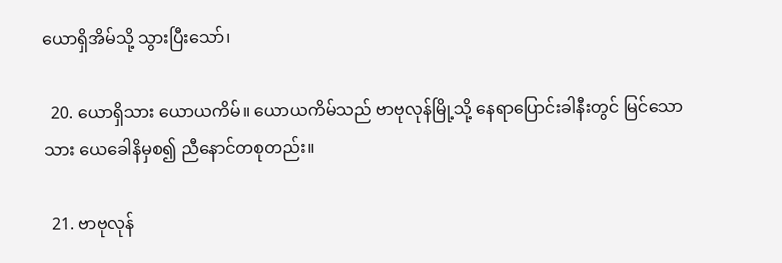ယောရှိအိမ်သို့ သွားပြီးသော်၊

  20. ယောရှိသား ယောယကိမ်။ ယောယကိမ်သည် ဗာဗုလုန်မြို့သို့ နေရာပြောင်းခါနီးတွင် မြင်သောသား ယေခေါနိမှစ၍ ညီနောင်တစုတည်း။

  21. ဗာဗုလုန်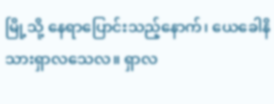မြို့သို့ နေရာပြောင်းသည့်နောက်၊ ယေခေါနိသားရှာလသေလ။ ရှာလ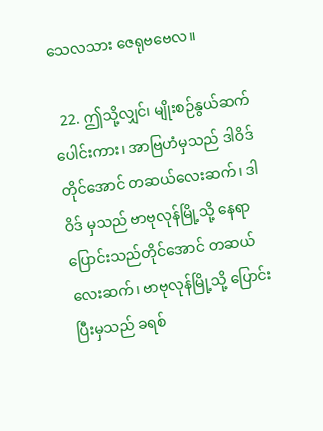သေလသား ဇေရုဗဗေလ။

  22. ဤသို့လျှင်၊ မျိုးစဉ်နွယ်ဆက်ပေါင်းကား၊ အာဗြဟံမှသည် ဒါဝိဒ်တိုင်အောင် တဆယ်လေးဆက်၊ ဒါဝိဒ် မှသည် ဗာဗုလုန်မြို့သို့ နေရာပြောင်းသည်တိုင်အောင် တဆယ်လေးဆက်၊ ဗာဗုလုန်မြို့သို့ ပြောင်းပြီးမှသည် ခရစ်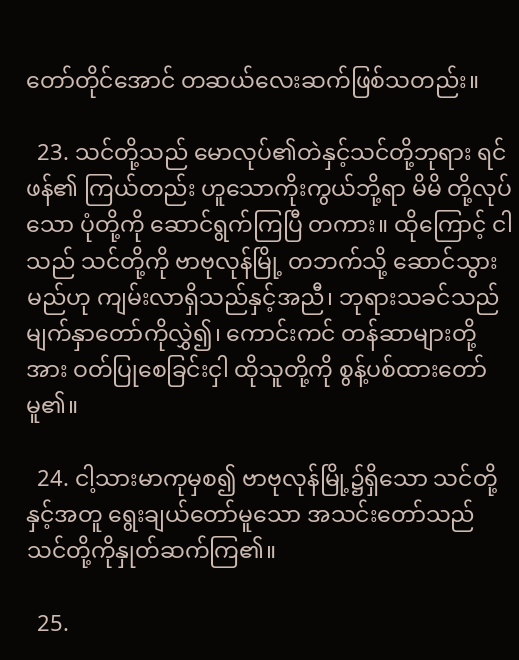တော်တိုင်အောင် တဆယ်လေးဆက်ဖြစ်သတည်း။

  23. သင်တို့သည် မောလုပ်၏တဲနှင့်သင်တို့ဘုရား ရင်ဖန်၏ ကြယ်တည်း ဟူသောကိုးကွယ်ဘို့ရာ မိမိ တို့လုပ်သော ပုံတို့ကို ဆောင်ရွက်ကြပြီ တကား။ ထိုကြောင့် ငါသည် သင်တို့ကို ဗာဗုလုန်မြို့ တဘက်သို့ ဆောင်သွားမည်ဟု ကျမ်းလာရှိသည်နှင့်အညီ၊ ဘုရားသခင်သည် မျက်နှာတော်ကိုလွှဲ၍၊ ကောင်းကင် တန်ဆာများတို့အား ဝတ်ပြုစေခြင်းငှါ ထိုသူတို့ကို စွန့်ပစ်ထားတော်မူ၏။

  24. ငါ့သားမာကုမှစ၍ ဗာဗုလုန်မြို့၌ရှိသော သင်တို့နှင့်အတူ ရွေးချယ်တော်မူသော အသင်းတော်သည် သင်တို့ကိုနှုတ်ဆက်ကြ၏။

  25.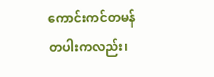ကောင်းကင်တမန်တပါးကလည်း၊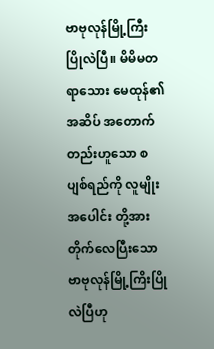ဗာဗုလုန်မြို့ကြီး ပြိုလဲပြီ။ မိမိမတရာသေား မေထုန်၏ အဆိပ် အတောက်တည်းဟူသော စပျစ်ရည်ကို လူမျိုးအပေါင်း တို့အား တိုက်လေပြီးသော ဗာဗုလုန်မြို့ကြိးပြိုလဲပြီဟု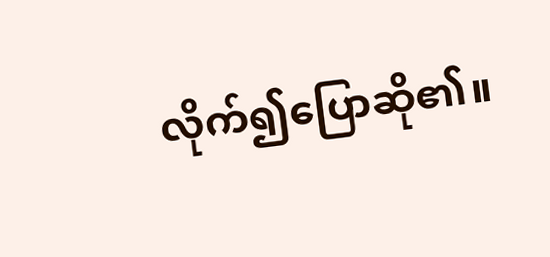လိုက်၍ပြောဆို၏။